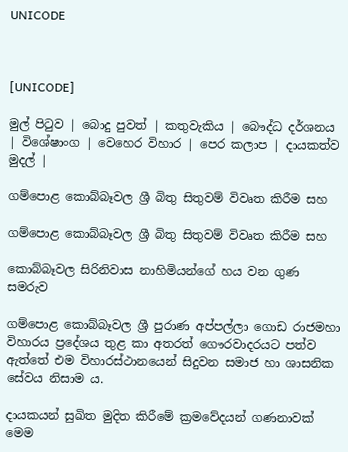UNICODE



[UNICODE]

මුල් පිටුව | බොදු පුවත් | කතුවැකිය | බෞද්ධ දර්ශනය | විශේෂාංග | වෙහෙර විහාර | පෙර කලාප | දායකත්ව මුදල් |

ගම්පොළ කොබ්බෑවල ශ්‍රී බිතු සිතුවම් විවෘත කිරීම සහ

ගම්පොළ කොබ්බෑවල ශ්‍රී බිතු සිතුවම් විවෘත කිරීම සහ

කොබ්බෑවල සිරිනිවාස නාහිමියන්ගේ හය වන ගුණ සමරුව

ගම්පොළ කොබ්බෑවල ශ්‍රී පුරාණ අප්පල්ලා ගොඩ රාජමහා විහාරය ප්‍රදේශය තුළ කා අතරත් ගෞරවාදරයට පත්ව ඇත්තේ එම විහාරස්ථානයෙන් සිදුවන සමාජ හා ශාසනික සේවය නිසාම ය.

දායකයන් සුඛිත මුදිත කිරීමේ ක්‍රමවේදයන් ගණනාවක් මෙම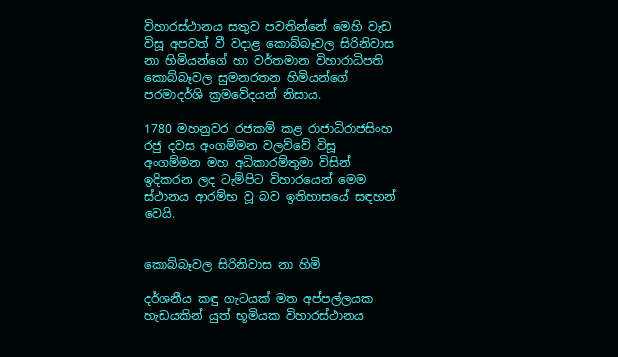විහාරස්ථානය සතුව පවතින්නේ මෙහි වැඩ විසූ අපවත් වී වදාළ කොබ්බෑවල සිරිනිවාස නා හිමියන්ගේ හා වර්තමාන විහාරාධිපති කොබ්බෑවල සුමනරතන හිමියන්ගේ පරමාදර්ශි ක්‍රමවේදයන් නිසාය.

1780 මහනුවර රජකම් කළ රාජාධිරාජසිංහ රජු දවස අංගම්මන වලව්වේ විසූ අංගම්මන මහ අධිකාරම්තුමා විසින් ඉදිකරන ලද ටැම්පිට විහාරයෙන් මෙම ස්ථානය ආරම්භ වූ බව ඉතිහාසයේ සඳහන් වෙයි.


කොබ්බෑවල සිරිනිවාස නා හිමි

දර්ශනීය කඳු ගැටයක් මත අප්පල්ලයක හැඩයකින් යුත් භූමියක විහාරස්ථානය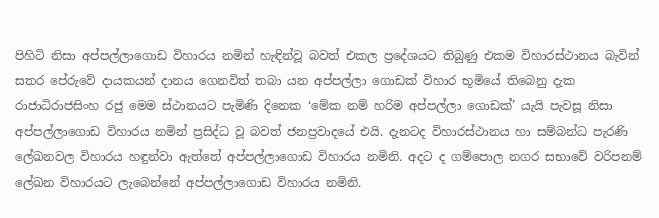පිහිටි නිසා අප්පල්ලාගොඩ විහාරය නමින් හැඳින්වූ බවත් එකල ප්‍රදේශයට තිබුණු එකම විහාරස්ථානය බැවින් සතර පේරුවේ දායකයන් දානය ගෙනවිත් තබා යන අප්පල්ලා ගොඩක් විහාර භූමියේ තිබෙනු දැක රාජාධිරාජසිංහ රජු මෙම ස්ථානයට පැමිණි දිනෙක ‘මේක නම් හරිම අප්පල්ලා ගොඩක්’ යැයි පැවසූ නිසා අප්පල්ලාගොඩ විහාරය නමින් ප්‍රසිද්ධ වූ බවත් ජනප්‍රවාදයේ එයි. දැනටද විහාරස්ථානය හා සම්බන්ධ පැරණි ලේඛනවල විහාරය හඳුන්වා ඇත්තේ අප්පල්ලාගොඩ විහාරය නමිනි. අදට ද ගම්පොල නගර සභාවේ වරිපනම් ලේඛන විහාරයට ලැබෙන්නේ අප්පල්ලාගොඩ විහාරය නමිනි.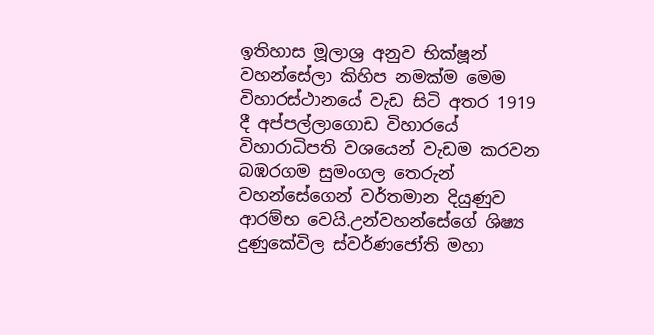ඉතිහාස මූලාශ්‍ර අනුව භික්ෂූන් වහන්සේලා කිහිප නමක්ම මෙම විහාරස්ථානයේ වැඩ සිටි අතර 1919 දී අප්පල්ලාගොඩ විහාරයේ විහාරාධිපති වශයෙන් වැඩම කරවන බඹරගම සුමංගල තෙරුන් වහන්සේගෙන් වර්තමාන දියුණුව ආරම්භ වෙයි.උන්වහන්සේගේ ශිෂ්‍ය දුණුකේවිල ස්වර්ණජෝති මහා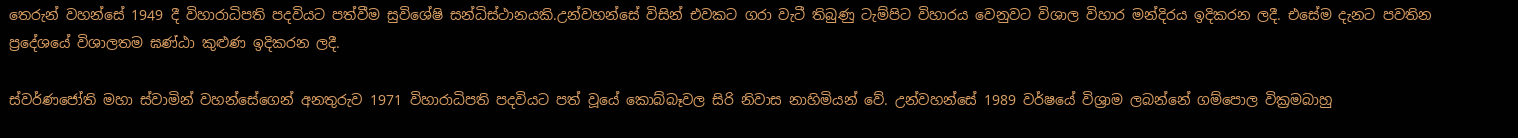තෙරුන් වහන්සේ 1949 දී විහාරාධිපති පදවියට පත්වීම සුවිශේෂි සන්ධිස්ථානයකි.උන්වහන්සේ විසින් එවකට ගරා වැටී තිබුණු ටැම්පිට විහාරය වෙනුවට විශාල විහාර මන්දිරය ඉදිකරන ලදී. එසේම දැනට පවතින ප්‍රදේශයේ විශාලතම ඝණ්ඨා කුළුණ ඉදිකරන ලදී.

ස්වර්ණජෝති මහා ස්වාමින් වහන්සේගෙන් අනතුරුව 1971 විහාරාධිපති පදවියට පත් වූයේ කොබ්බෑවල සිරි නිවාස නාහිමියන් වේ. උන්වහන්සේ 1989 වර්ෂයේ විශ්‍රාම ලබන්නේ ගම්පොල වික්‍රමබාහු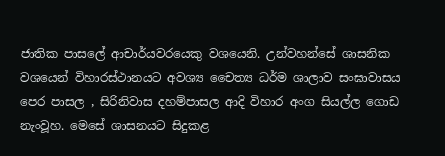ජාතික පාසලේ ආචාර්යවරයෙකු වශයෙනි. උන්වහන්සේ ශාසනික වශයෙන් විහාරස්ථානයට අවශ්‍ය චෛත්‍ය ධර්ම ශාලාව සංඝාවාසය පෙර පාසල , සිරිනිවාස දහම්පාසල ආදි විහාර අංග සියල්ල ගොඩ නැංවූහ. මෙසේ ශාසනයට සිදුකළ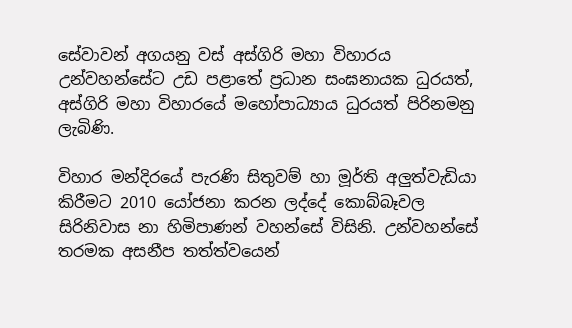සේවාවන් අගයනු වස් අස්ගිරි මහා විහාරය උන්වහන්සේට උඩ පළාතේ ප්‍රධාන සංඝනායක ධුරයත්, අස්ගිරි මහා විහාරයේ මහෝපාධ්‍යාය ධුරයත් පිරිනමනු ලැබිණි.

විහාර මන්දිරයේ පැරණි සිතුවම් හා මූර්ති අලුත්වැඩියා කිරීමට 2010 යෝජනා කරන ලද්දේ කොබ්බෑවල සිරිනිවාස නා හිමිපාණන් වහන්සේ විසිනි. උන්වහන්සේ තරමක අසනීප තත්ත්වයෙන්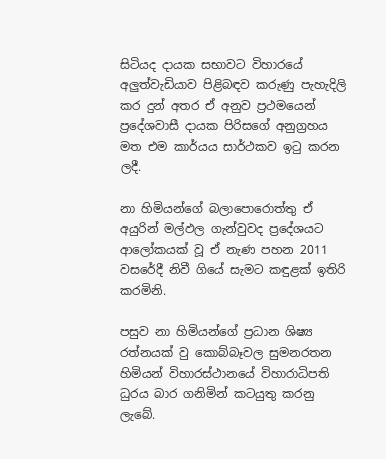සිටියද දායක සභාවට විහාරයේ අලුත්වැඩියාව පිළිබඳව කරුණු පැහැදිලි කර දුන් අතර ඒ අනුව ප්‍රථමයෙන් ප්‍රදේශවාසී දායක පිරිසගේ අනුග්‍රහය මත එම කාර්යය සාර්ථකව ඉටු කරන ලදී.

නා හිමියන්ගේ බලාපොරොත්තු ඒ අයුරින් මල්ඵල ගැන්වුවද ප්‍රදේශයට ආලෝකයක් වූ ඒ නැණ පහන 2011 වසරේදී නිවී ගියේ සැමට කඳුළක් ඉතිරි කරමිනි.

පසුව නා හිමියන්ගේ ප්‍රධාන ශිෂ්‍ය රත්නයක් වු කොබ්බෑවල සුමනරතන හිමියන් විහාරස්ථානයේ විහාරාධිපති ධුරය බාර ගනිමින් කටයුතු කරනු ලැබේ.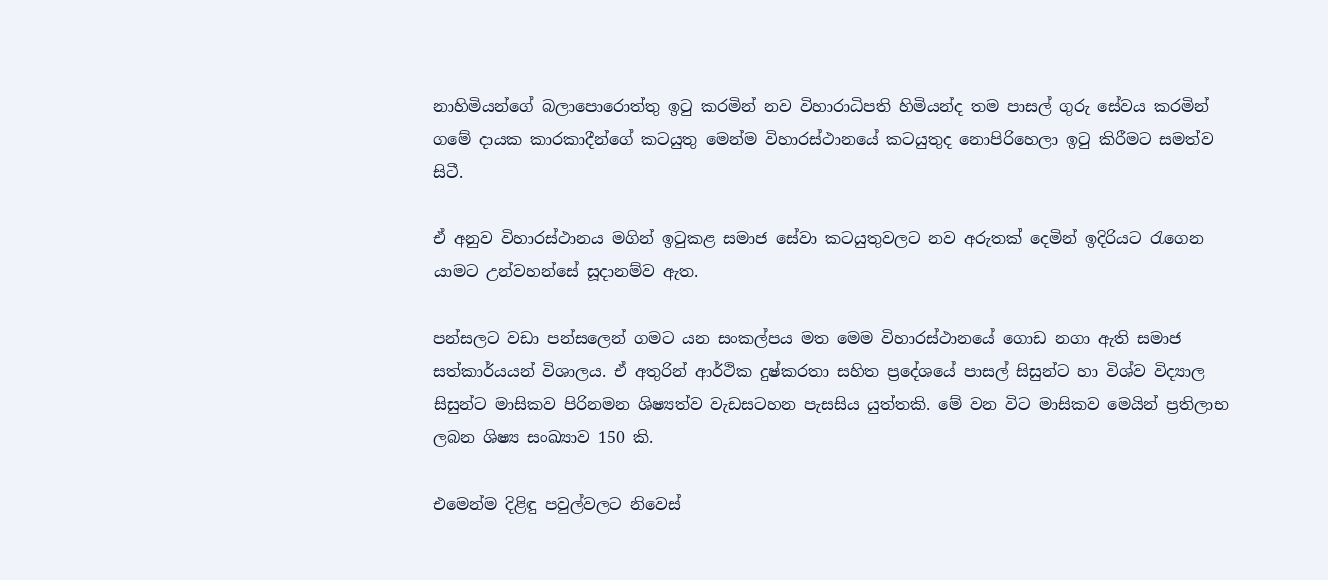නාහිමියන්ගේ බලාපොරොත්තු ඉටු කරමින් නව විහාරාධිපති හිමියන්ද තම පාසල් ගුරු සේවය කරමින් ගමේ දායක කාරකාදීන්ගේ කටයුතු මෙන්ම විහාරස්ථානයේ කටයුතුද නොපිරිහෙලා ඉටු කිරීමට සමත්ව සිටී.

ඒ අනුව විහාරස්ථානය මගින් ඉටුකළ සමාජ සේවා කටයුතුවලට නව අරුතක් දෙමින් ඉදිරියට රැගෙන යාමට උන්වහන්සේ සූදානම්ව ඇත.

පන්සලට වඩා පන්සලෙන් ගමට යන සංකල්පය මත මෙම විහාරස්ථානයේ ගොඩ නගා ඇති සමාජ සත්කාර්යයන් විශාලය. ඒ අතුරින් ආර්ථික දුෂ්කරතා සහිත ප්‍රදේශයේ පාසල් සිසුන්ට හා විශ්ව විද්‍යාල සිසුන්ට මාසිකව පිරිනමන ශිෂ්‍යත්ව වැඩසටහන පැසසිය යුත්තකි. මේ වන විට මාසිකව මෙයින් ප්‍රතිලාභ ලබන ශිෂ්‍ය සංඛ්‍යාව 150 කි.

එමෙන්ම දිළිඳු පවුල්වලට නිවෙස්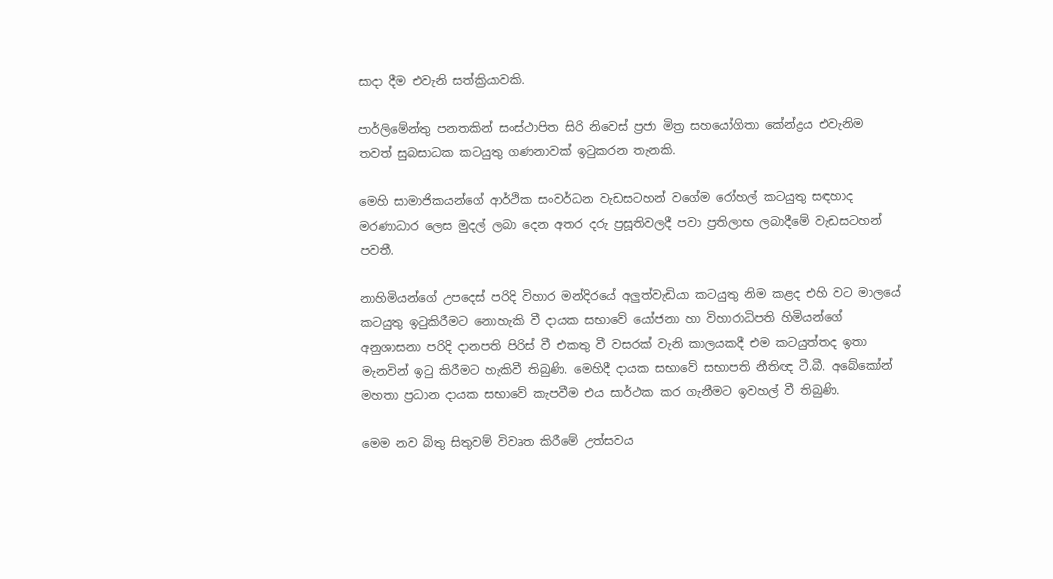සාදා දීම එවැනි සත්ක්‍රියාවකි.

පාර්ලිමේන්තු පනතකින් සංස්ථාපිත සිරි නිවෙස් ප්‍රජා මිත්‍ර සහයෝගිතා කේන්ද්‍රය එවැනිම තවත් සුබසාධක කටයුතු ගණනාවක් ඉටුකරන තැනකි.

මෙහි සාමාජිකයන්ගේ ආර්ථික සංවර්ධන වැඩසටහන් වගේම රෝහල් කටයුතු සඳහාද මරණාධාර ලෙස මුදල් ලබා දෙන අතර දරු ප්‍රසූතිවලදී පවා ප්‍රතිලාභ ලබාදීමේ වැඩසටහන් පවතී.

නාහිමියන්ගේ උපදෙස් පරිදි විහාර මන්දිරයේ අලුත්වැඩියා කටයුතු නිම කළද එහි වට මාලයේ කටයුතු ඉටුකිරීමට නොහැකි වී දායක සභාවේ යෝජනා හා විහාරාධිපති හිමියන්ගේ අනුශාසනා පරිදි දානපති පිරිස් වී එකතු වී වසරක් වැනි කාලයකදී එම කටයුත්තද ඉතා මැනවින් ඉටු කිරීමට හැකිවී තිබුණි. මෙහිදී දායක සභාවේ සභාපති නීතිඥ ටී.බී. අබේකෝන් මහතා ප්‍රධාන දායක සභාවේ කැපවීම එය සාර්ථක කර ගැනීමට ඉවහල් වී තිබුණි.

මෙම නව බිතු සිතුවම් විවෘත කිරීමේ උත්සවය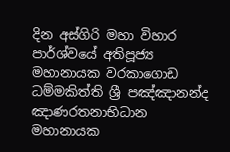දින අස්ගිරි මහා විහාර පාර්ශ්වයේ අතිපූජ්‍ය මහානායක වරකාගොඩ ධම්මකිත්ති ශ්‍රී පඤ්ඤානන්ද ඤාණරතනාභිධාන මහානායක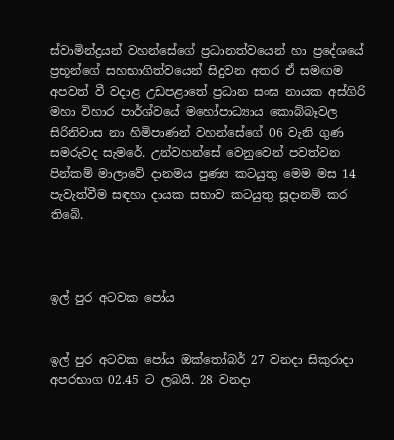ස්වාමින්ද්‍රයන් වහන්සේගේ ප්‍රධානත්වයෙන් හා ප්‍රදේශයේ ප්‍රභූන්ගේ සහභාගිත්වයෙන් සිදුවන අතර ඒ සමඟම අපවත් වී වදාළ උඩපළාතේ ප්‍රධාන සංඝ නායක අස්ගිරි මහා විහාර පාර්ශ්වයේ මහෝපාධ්‍යාය කොබ්බෑවල සිරිනිවාස නා හිමිපාණන් වහන්සේගේ 06 වැනි ගුණ සමරුවද සැමරේ. උන්වහන්සේ වෙනුවෙන් පවත්වන පින්කම් මාලාවේ දානමය පුණ්‍ය කටයුතු මෙම මස 14 පැවැත්වීම සඳහා දායක සභාව කටයුතු සූදානම් කර තිබේ.



ඉල් පුර අටවක පෝය


ඉල් පුර අටවක පෝය ඔක්තෝබර් 27 වනදා සිකුරාදා අපරභාග 02.45 ට ලබයි. 28 වනදා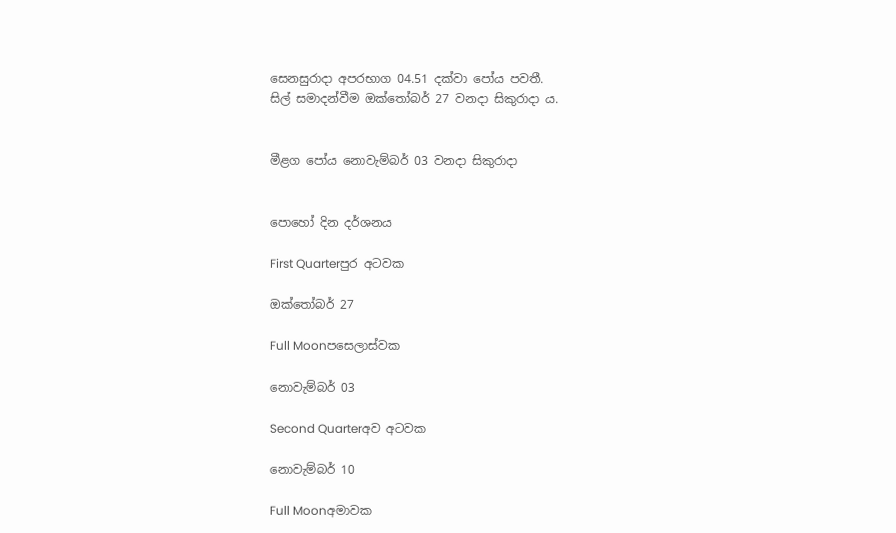සෙනසුරාදා අපරභාග 04.51 දක්වා පෝය පවතී.
සිල් සමාදන්වීම ඔක්තෝබර් 27 වනදා සිකුරාදා ය.


මීළග පෝය නොවැම්බර් 03 වනදා සිකුරාදා


පොහෝ දින දර්ශනය

First Quarterපුර අටවක

ඔක්තෝබර් 27

Full Moonපසෙලාස්වක

නොවැම්බර් 03

Second Quarterඅව අටවක

නොවැම්බර් 10

Full Moonඅමාවක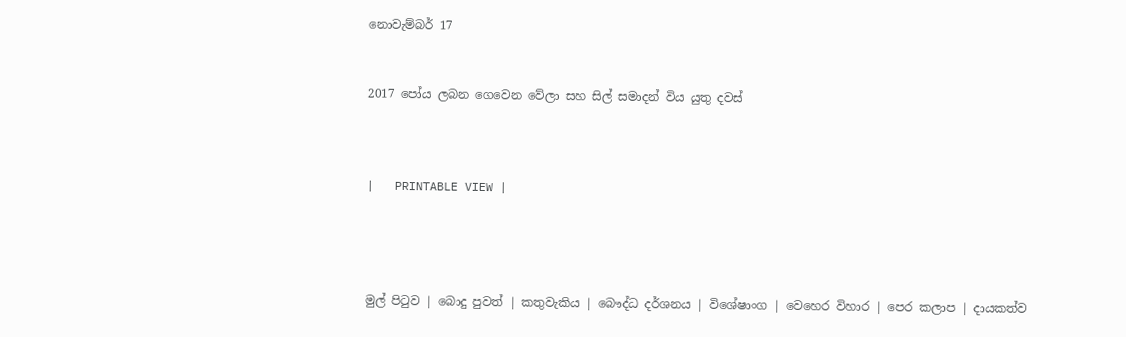නොවැම්බර් 17


2017 පෝය ලබන ගෙවෙන වේලා සහ සිල් සමාදන් විය යුතු දවස්



|   PRINTABLE VIEW |




මුල් පිටුව | බොදු පුවත් | කතුවැකිය | බෞද්ධ දර්ශනය | විශේෂාංග | වෙහෙර විහාර | පෙර කලාප | දායකත්ව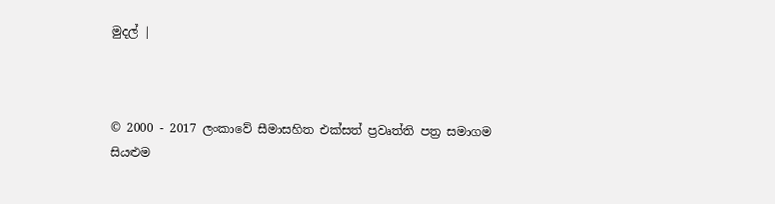මුදල් |



© 2000 - 2017 ලංකාවේ සීමාසහිත එක්සත් ප්‍රවෘත්ති පත්‍ර සමාගම
සියළුම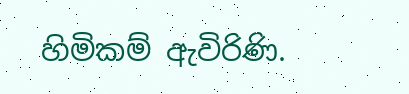හිමිකම් ඇවිරිණි.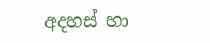අදහස් හා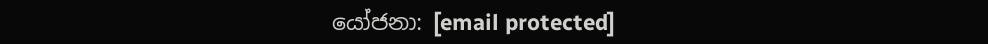යෝජනා: [email protected]